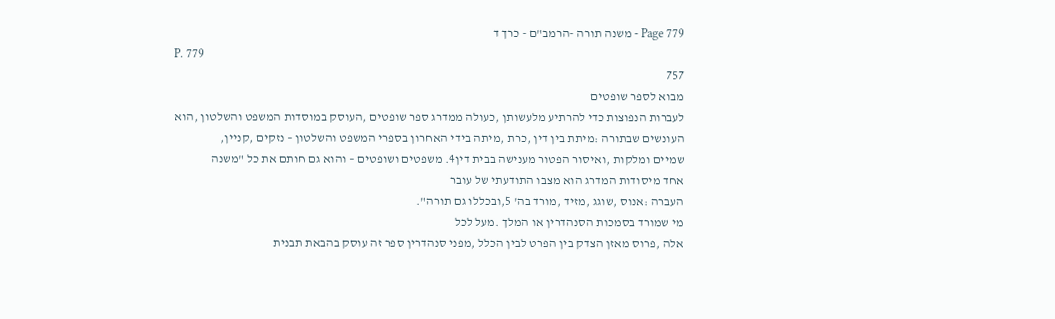Page 779 - משנה תורה -הרמב"ם - כרך ד
P. 779
757
מבוא לספר שופטים
לעברות הנפוצות כדי להרתיע מלעשותן ,כעולה ממדרג ספר שופטים ,העוסק במוסדות המשפט והשלטון ,הוא
העונשים שבתורה :מיתת בין דין ,כרת ,מיתה בידי האחרון בספרי המשפט והשלטון – נזקים ,קניין,
שמיים ומלקות ,ואיסור הפטור מענישה בבית דין4. משפטים ושופטים – והוא גם חותם את כל "משנה
אחד מיסודות המדרג הוא מצבו התודעתי של עובר
העברה :אנוס ,שוגג ,מזיד ,מורד בה' 5,ובכללו גם תורה".
מי שמורד בסמכות הסנהדרין או המלך .מעל לכל
אלה ,פרוס מאזן הצדק בין הפרט לבין הכלל ,מפני סנהדרין ספר זה עוסק בהבאת תבנית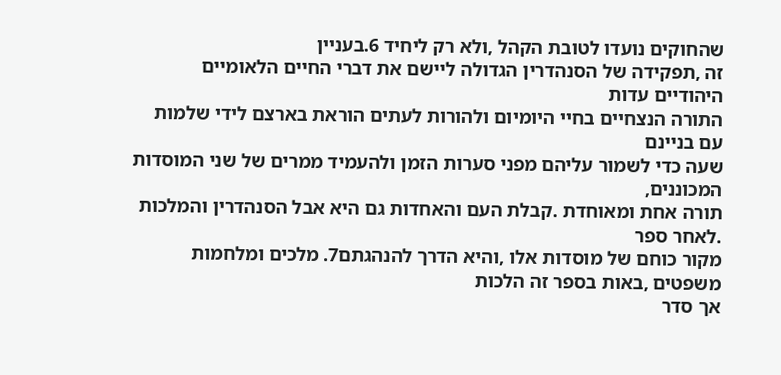שהחוקים נועדו לטובת הקהל ,ולא רק ליחיד 6.בעניין
זה ,תפקידה של הסנהדרין הגדולה ליישם את דברי החיים הלאומיים היהודיים עדות
התורה הנצחיים בחיי היומיום ולהורות לעתים הוראת בארצם לידי שלמות עם בניינם
שעה כדי לשמור עליהם מפני סערות הזמן ולהעמיד ממרים של שני המוסדות המכוננים,
תורה אחת ומאוחדת .קבלת העם והאחדות גם היא אבל הסנהדרין והמלכות .לאחר ספר
מקור כוחם של מוסדות אלו ,והיא הדרך להנהגתם7. מלכים ומלחמות משפטים ,באות בספר זה הלכות
אך סדר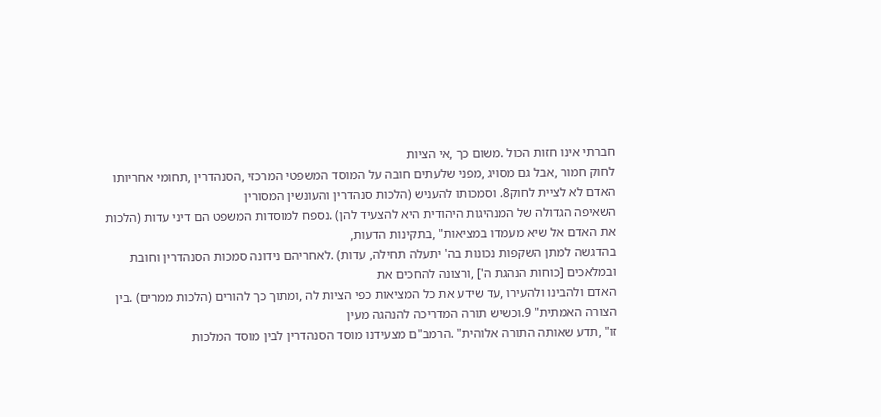חברתי אינו חזות הכול .משום כך ,אי הציות
לחוק חמור ,אבל גם מסויג ,מפני שלעתים חובה על המוסד המשפטי המרכזי ,הסנהדרין ,תחומי אחריותו
האדם לא לציית לחוק8. וסמכותו להעניש (הלכות סנהדרין והעונשין המסורין
השאיפה הגדולה של המנהיגות היהודית היא להצעיד להן) .נספח למוסדות המשפט הם דיני עדות (הלכות
את האדם אל שיא מעמדו במציאות" ,בתקינות הדעות,
בהדגשה למתן השקפות נכונות בה' יתעלה תחילה, עדות) .לאחריהם נידונה סמכות הסנהדרין וחובת
ובמלאכים [כוחות הנהגת ה'] ,ורצונה להחכים את
האדם ולהבינו ולהעירו ,עד שידע את כל המציאות כפי הציות לה ,ומתוך כך להורים (הלכות ממרים) .בין
הצורה האמתית" 9.וכשיש תורה המדריכה להנהגה מעין
זו" ,תדע שאותה התורה אלוהית" .הרמב"ם מצעידנו מוסד הסנהדרין לבין מוסד המלכות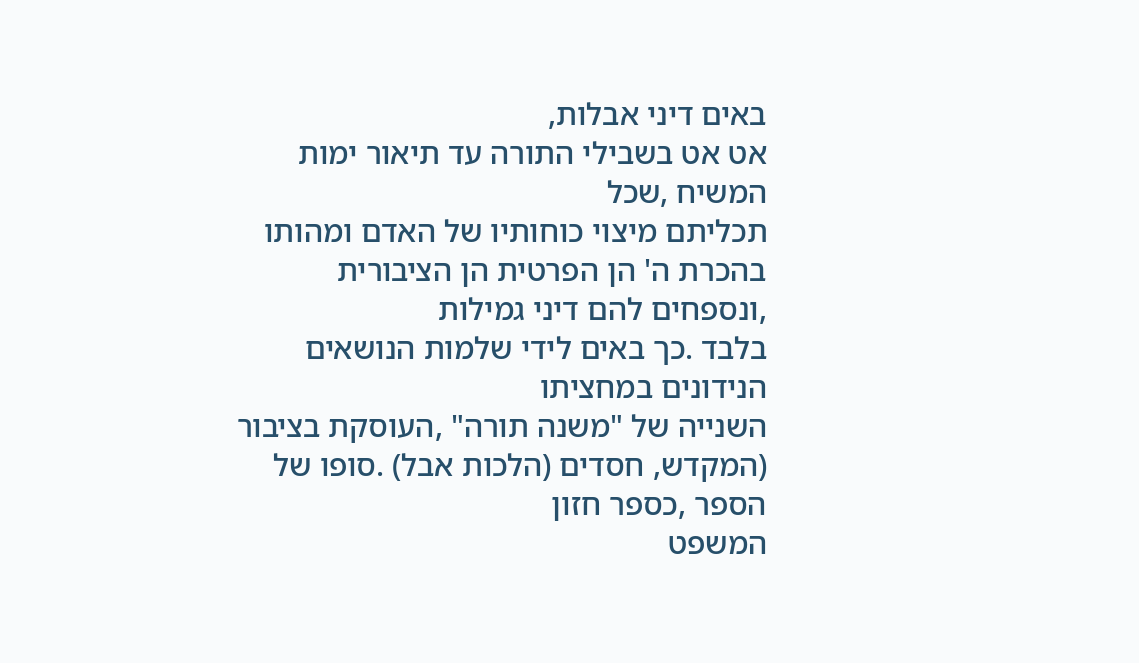באים דיני אבלות,
אט אט בשבילי התורה עד תיאור ימות המשיח ,שכל
תכליתם מיצוי כוחותיו של האדם ומהותו בהכרת ה' הן הפרטית הן הציבורית ,ונספחים להם דיני גמילות
בלבד .כך באים לידי שלמות הנושאים הנידונים במחציתו
השנייה של "משנה תורה" ,העוסקת בציבור (המקדש, חסדים (הלכות אבל) .סופו של הספר ,כספר חזון
המשפט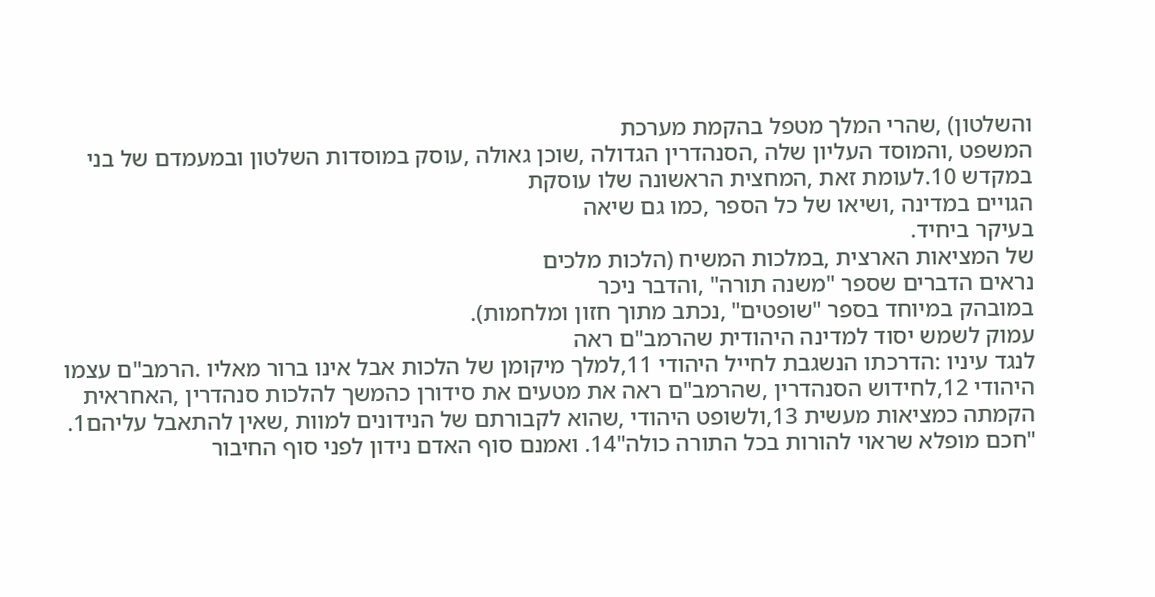והשלטון) ,שהרי המלך מטפל בהקמת מערכת
המשפט ,והמוסד העליון שלה ,הסנהדרין הגדולה ,שוכן גאולה ,עוסק במוסדות השלטון ובמעמדם של בני
במקדש 10.לעומת זאת ,המחצית הראשונה שלו עוסקת
הגויים במדינה ,ושיאו של כל הספר ,כמו גם שיאה
בעיקר ביחיד.
של המציאות הארצית ,במלכות המשיח (הלכות מלכים
נראים הדברים שספר "משנה תורה" ,והדבר ניכר
במובהק במיוחד בספר "שופטים" ,נכתב מתוך חזון ומלחמות).
עמוק לשמש יסוד למדינה היהודית שהרמב"ם ראה
לנגד עיניו :הדרכתו הנשגבת לחייל היהודי 11,למלך מיקומן של הלכות אבל אינו ברור מאליו .הרמב"ם עצמו
היהודי 12,לחידוש הסנהדרין ,שהרמב"ם ראה את מטעים את סידורן כהמשך להלכות סנהדרין ,האחראית
הקמתה כמציאות מעשית 13,ולשופט היהודי ,שהוא לקבורתם של הנידונים למוות ,שאין להתאבל עליהם1.
"חכם מופלא שראוי להורות בכל התורה כולה"14. ואמנם סוף האדם נידון לפני סוף החיבור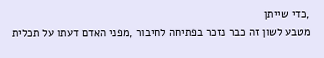,כדי שייתן
מטבע לשון זה כבר נזכר בפתיחה לחיבור ,מפני האדם דעתו על תכלית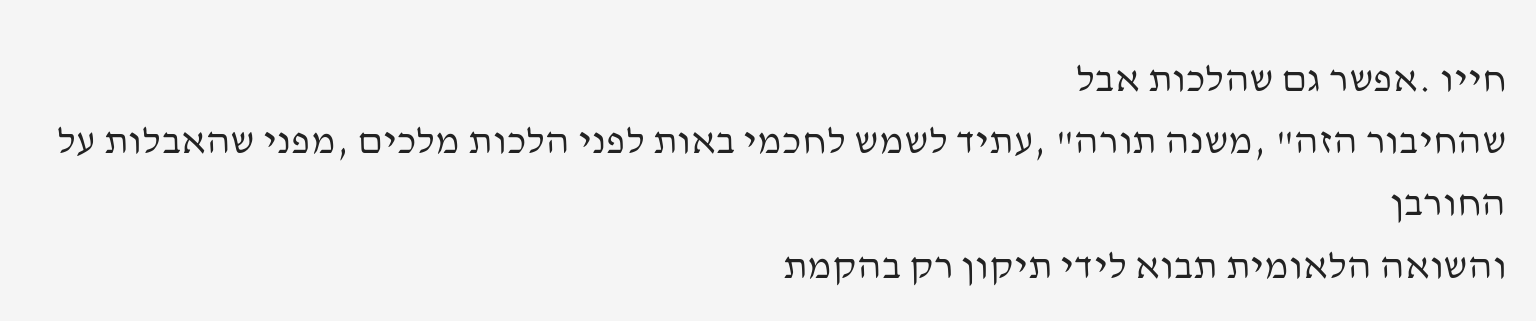חייו .אפשר גם שהלכות אבל
שהחיבור הזה" ,משנה תורה" ,עתיד לשמש לחכמי באות לפני הלכות מלכים ,מפני שהאבלות על החורבן
והשואה הלאומית תבוא לידי תיקון רק בהקמת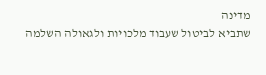מדינה
שתביא לביטול שעבוד מלכויות ולגאולה השלמה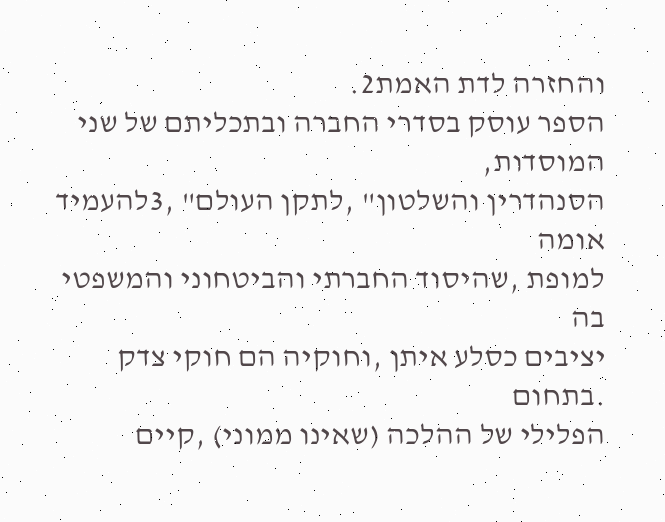והחזרה לדת האמת2.
הספר עוסק בסדרי החברה ובתכליתם של שני המוסדות,
הסנהדרין והשלטון" ,לתקן העולם" ,3להעמיד אומה
למופת ,שהיסוד החברתי והביטחוני והמשפטי בה
יציבים כסלע איתן ,וחוקיה הם חוקי צדק .בתחום
הפלילי של ההלכה (שאינו ממוני) ,קיים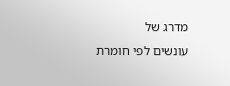מדרג של
עונשים לפי חומרת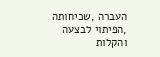העברה ,שכיחותה ,הפיתוי לבצעה
והקלות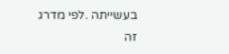בעשייתה .לפי מדרג זה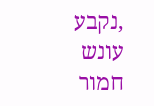,נקבע עונש חמור